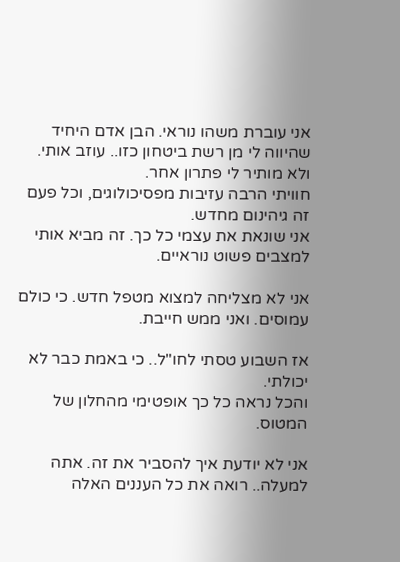אני עוברת משהו נוראי. הבן אדם היחיד שהיווה לי מן רשת ביטחון כזו.. עוזב אותי. ולא מותיר לי פתרון אחר.
חוויתי הרבה עזיבות מפסיכולוגים, וכל פעם זה גיהינום מחדש.
אני שונאת את עצמי כל כך. זה מביא אותי למצבים פשוט נוראיים.

אני לא מצליחה למצוא מטפל חדש. כי כולם עמוסים. ואני ממש חייבת.

אז השבוע טסתי לחו"ל.. כי באמת כבר לא יכולתי.
והכל נראה כל כך אופטימי מהחלון של המטוס.

אני לא יודעת איך להסביר את זה. אתה למעלה.. רואה את כל העננים האלה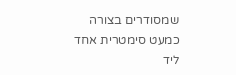שמסודרים בצורה כמעט סימטרית אחד ליד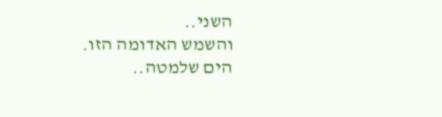השני..
והשמש האדומה הזו.
הים שלמטה..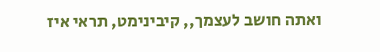ואתה חושב לעצמך,, קיבינימט, תראי איז